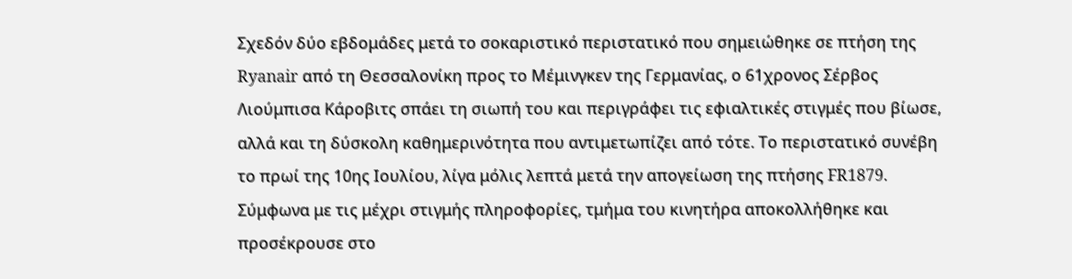Σχεδόν δύο εβδομάδες μετά το σοκαριστικό περιστατικό που σημειώθηκε σε πτήση της Ryanair από τη Θεσσαλονίκη προς το Μέμινγκεν της Γερμανίας, ο 61χρονος Σέρβος Λιούμπισα Κάροβιτς σπάει τη σιωπή του και περιγράφει τις εφιαλτικές στιγμές που βίωσε, αλλά και τη δύσκολη καθημερινότητα που αντιμετωπίζει από τότε. Το περιστατικό συνέβη το πρωί της 10ης Ιουλίου, λίγα μόλις λεπτά μετά την απογείωση της πτήσης FR1879. Σύμφωνα με τις μέχρι στιγμής πληροφορίες, τμήμα του κινητήρα αποκολλήθηκε και προσέκρουσε στο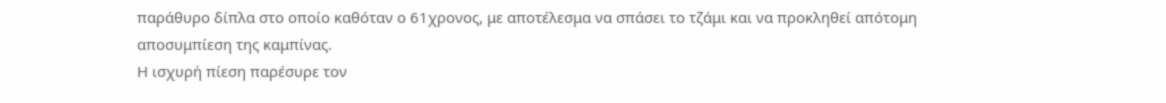παράθυρο δίπλα στο οποίο καθόταν ο 61χρονος, με αποτέλεσμα να σπάσει το τζάμι και να προκληθεί απότομη αποσυμπίεση της καμπίνας.
Η ισχυρή πίεση παρέσυρε τον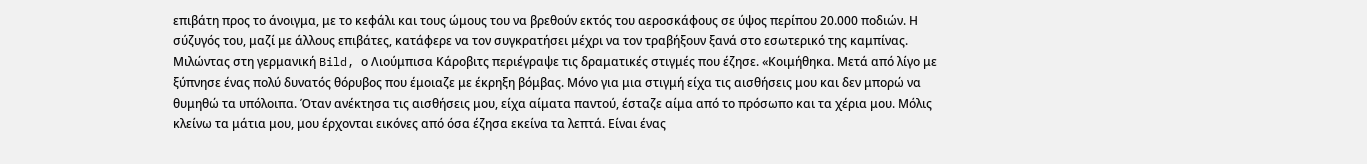επιβάτη προς το άνοιγμα, με το κεφάλι και τους ώμους του να βρεθούν εκτός του αεροσκάφους σε ύψος περίπου 20.000 ποδιών. Η σύζυγός του, μαζί με άλλους επιβάτες, κατάφερε να τον συγκρατήσει μέχρι να τον τραβήξουν ξανά στο εσωτερικό της καμπίνας. Μιλώντας στη γερμανική Bild, ο Λιούμπισα Κάροβιτς περιέγραψε τις δραματικές στιγμές που έζησε. «Κοιμήθηκα. Μετά από λίγο με ξύπνησε ένας πολύ δυνατός θόρυβος που έμοιαζε με έκρηξη βόμβας. Μόνο για μια στιγμή είχα τις αισθήσεις μου και δεν μπορώ να θυμηθώ τα υπόλοιπα. Όταν ανέκτησα τις αισθήσεις μου, είχα αίματα παντού, έσταζε αίμα από το πρόσωπο και τα χέρια μου. Μόλις κλείνω τα μάτια μου, μου έρχονται εικόνες από όσα έζησα εκείνα τα λεπτά. Είναι ένας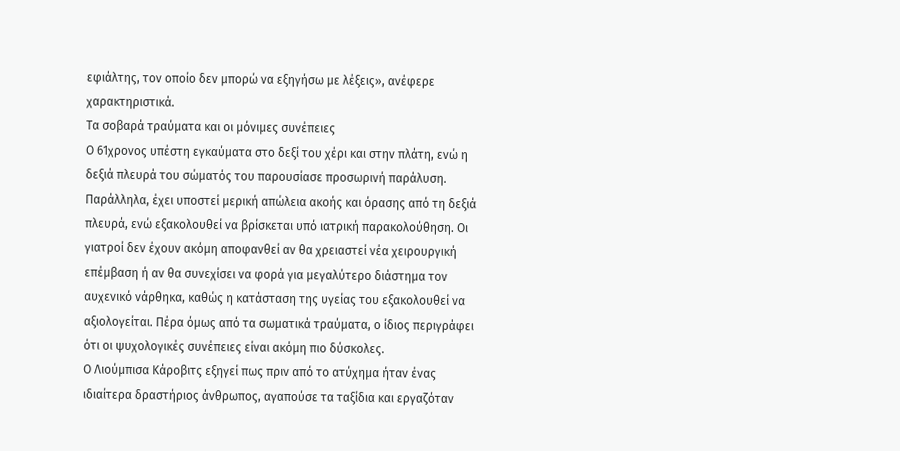εφιάλτης, τον οποίο δεν μπορώ να εξηγήσω με λέξεις», ανέφερε χαρακτηριστικά.
Τα σοβαρά τραύματα και οι μόνιμες συνέπειες
Ο 61χρονος υπέστη εγκαύματα στο δεξί του χέρι και στην πλάτη, ενώ η δεξιά πλευρά του σώματός του παρουσίασε προσωρινή παράλυση. Παράλληλα, έχει υποστεί μερική απώλεια ακοής και όρασης από τη δεξιά πλευρά, ενώ εξακολουθεί να βρίσκεται υπό ιατρική παρακολούθηση. Οι γιατροί δεν έχουν ακόμη αποφανθεί αν θα χρειαστεί νέα χειρουργική επέμβαση ή αν θα συνεχίσει να φορά για μεγαλύτερο διάστημα τον αυχενικό νάρθηκα, καθώς η κατάσταση της υγείας του εξακολουθεί να αξιολογείται. Πέρα όμως από τα σωματικά τραύματα, ο ίδιος περιγράφει ότι οι ψυχολογικές συνέπειες είναι ακόμη πιο δύσκολες.
Ο Λιούμπισα Κάροβιτς εξηγεί πως πριν από το ατύχημα ήταν ένας ιδιαίτερα δραστήριος άνθρωπος, αγαπούσε τα ταξίδια και εργαζόταν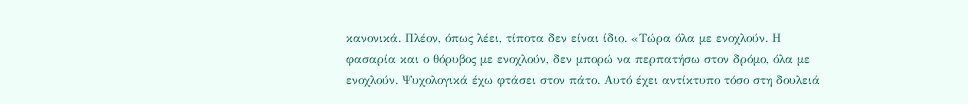κανονικά. Πλέον, όπως λέει, τίποτα δεν είναι ίδιο. «Τώρα όλα με ενοχλούν. Η φασαρία και ο θόρυβος με ενοχλούν, δεν μπορώ να περπατήσω στον δρόμο, όλα με ενοχλούν. Ψυχολογικά έχω φτάσει στον πάτο. Αυτό έχει αντίκτυπο τόσο στη δουλειά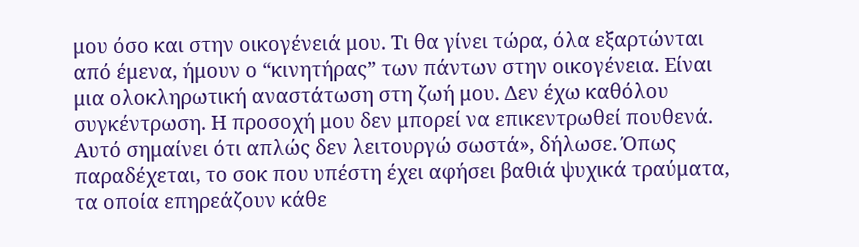μου όσο και στην οικογένειά μου. Τι θα γίνει τώρα, όλα εξαρτώνται από έμενα, ήμουν ο “κινητήρας” των πάντων στην οικογένεια. Είναι μια ολοκληρωτική αναστάτωση στη ζωή μου. Δεν έχω καθόλου συγκέντρωση. Η προσοχή μου δεν μπορεί να επικεντρωθεί πουθενά. Αυτό σημαίνει ότι απλώς δεν λειτουργώ σωστά», δήλωσε. Όπως παραδέχεται, το σοκ που υπέστη έχει αφήσει βαθιά ψυχικά τραύματα, τα οποία επηρεάζουν κάθε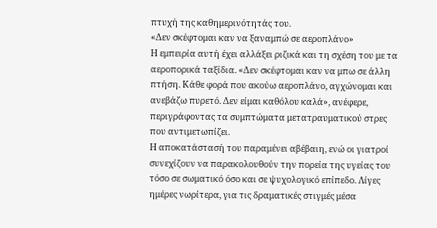πτυχή της καθημερινότητάς του.
«Δεν σκέφτομαι καν να ξαναμπώ σε αεροπλάνο»
Η εμπειρία αυτή έχει αλλάξει ριζικά και τη σχέση του με τα αεροπορικά ταξίδια. «Δεν σκέφτομαι καν να μπω σε άλλη πτήση. Κάθε φορά που ακούω αεροπλάνο, αγχώνομαι και ανεβάζω πυρετό. Δεν είμαι καθόλου καλά», ανέφερε, περιγράφοντας τα συμπτώματα μετατραυματικού στρες που αντιμετωπίζει.
Η αποκατάστασή του παραμένει αβέβαιη, ενώ οι γιατροί συνεχίζουν να παρακολουθούν την πορεία της υγείας του τόσο σε σωματικό όσο και σε ψυχολογικό επίπεδο. Λίγες ημέρες νωρίτερα, για τις δραματικές στιγμές μέσα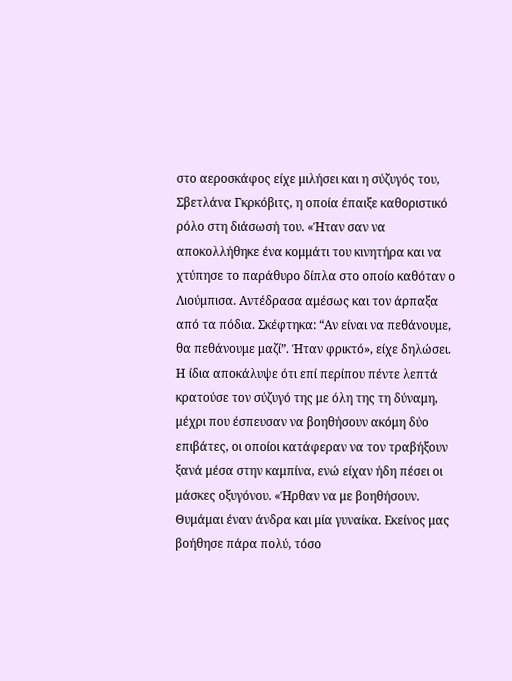στο αεροσκάφος είχε μιλήσει και η σύζυγός του, Σβετλάνα Γκρκόβιτς, η οποία έπαιξε καθοριστικό ρόλο στη διάσωσή του. «Ήταν σαν να αποκολλήθηκε ένα κομμάτι του κινητήρα και να χτύπησε το παράθυρο δίπλα στο οποίο καθόταν ο Λιούμπισα. Αντέδρασα αμέσως και τον άρπαξα από τα πόδια. Σκέφτηκα: “Αν είναι να πεθάνουμε, θα πεθάνουμε μαζί”. Ήταν φρικτό», είχε δηλώσει.
Η ίδια αποκάλυψε ότι επί περίπου πέντε λεπτά κρατούσε τον σύζυγό της με όλη της τη δύναμη, μέχρι που έσπευσαν να βοηθήσουν ακόμη δύο επιβάτες, οι οποίοι κατάφεραν να τον τραβήξουν ξανά μέσα στην καμπίνα, ενώ είχαν ήδη πέσει οι μάσκες οξυγόνου. «Ήρθαν να με βοηθήσουν. Θυμάμαι έναν άνδρα και μία γυναίκα. Εκείνος μας βοήθησε πάρα πολύ, τόσο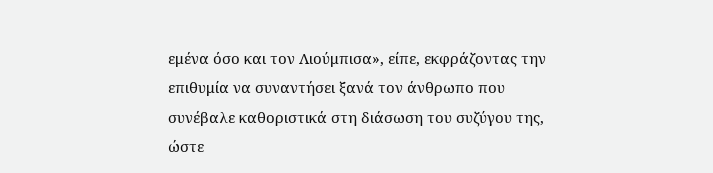εμένα όσο και τον Λιούμπισα», είπε, εκφράζοντας την επιθυμία να συναντήσει ξανά τον άνθρωπο που συνέβαλε καθοριστικά στη διάσωση του συζύγου της, ώστε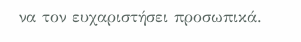να τον ευχαριστήσει προσωπικά.